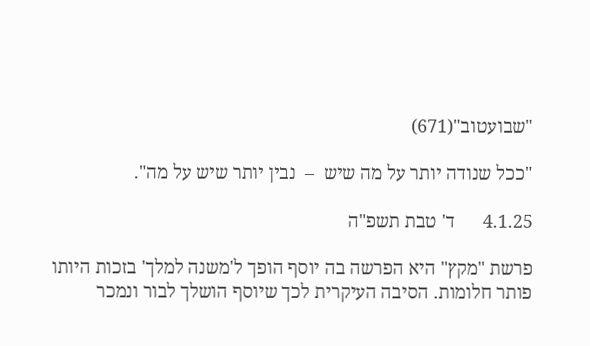"שבועטוב"(671)

"ככל שנודה יותר על מה שיש  –  נבין יותר שיש על מה".

4.1.25      ד' טבת תשפ"ה

פרשת "מקץ" היא הפרשה בה יוסף הופך ל'משנה למלך' בזכות היותו פותר חלומות. הסיבה העיקרית לכך שיוסף הושלך לבור ונמכר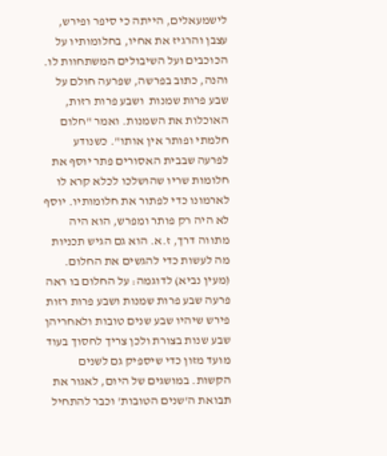לישמעאלים, הייתה כי סיפר ופירש, עצבן והרגיז את אחיו, בחלומותיו על הכוכבים ועל השיבולים המשתחוות לו. והנה, כתוב בפרשה, שפרעה חולם על שבע פרות שמנות  ושבע פרות רזות, האוכלות את השמנות. ואמר "חלום חלמתי ופותר אין אותו". כשנודע לפרעה שבבית האסורים פתר יוסף את חלומות שריו שהושלכו לכלא קרא לו לארמונו כדי לפתור את חלומותיו. יוסף לא היה רק פותר ומפרש, הוא היה מתווה דרך, ז.א. הוא גם הגיש תכניות מה לעשות כדי להגשים את החלום.  (מעין נביא) לדוגמה: על החלום בו ראה פרעה שבע פרות שמנות ושבע פרות רזות פירש שיהיו שבע שנים טובות ולאחריהן שבע שנות בצורת ולכן צריך לחסוך בעוד מועד מזון כדי שיספיק גם לשנים הקשות. במושגים של היום, לאגור את תבואת ה'שנים הטובות' וכבר להתחיל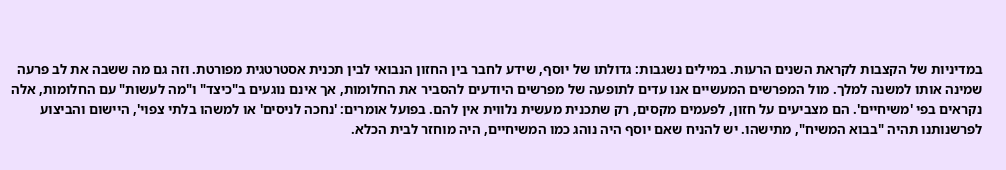במדיניות של הקצבות לקראת השנים הרעות. במילים נשגבות: גדולתו של יוסף, שידע לחבר בין החזון הנבואי לבין תכנית אסטרטגית מפורטת. וזה גם מה ששבה את לב פרעה שמינה אותו למשנה למלך. מול המפרשים המעשיים אנו עדים לתופעה של מפרשים היודעים להסביר את החלומות, אך אינם נוגעים ב"כיצד" ו"מה לעשות" עם החלומות, אלה נקראים בפי 'משיחיים'. הם מצביעים על חזון, לפעמים מקסים, רק שתכנית מעשית נלווית אין להם. בפועל אומרים: 'נחכה לניסים' או למשהו בלתי צפוי', היישום והביצוע לפרשנותנו תהיה "בבוא המשיח", מתישהו. יש להניח שאם יוסף היה נוהג כמו המשיחיים, היה מוחזר לבית הכלא.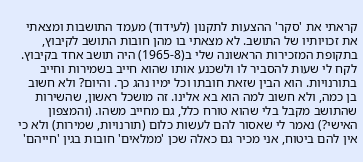קראתי את 'סקר' ההצעות לתקנון (לעידוד) מעמד התושבות ומצאתי את זכויותיו של התושב. לא מצאתי בו מהן חובות התושב לקיבוץ, בתקופת המזכירות הראשונה שלי ב(1965-8) היה תושב אחד בקיבוץ. לקח לי שעות להסביר לו ולשכנע אותו שהוא חייב בשמירות וחייב בתורנויות. הוא הבין שזאת חובתו וכל ימיו נהג כך. והיום? ולא חשוב בן כמה, ולא חשוב למה הוא בא אלינו. זה מושכל ראשון, שהשירות שהתושב מקבל בלי שהוא טורח כלל, גם מחייב משהו. (והמצפון האישי?) נאמר לי שאסור להם לעשות כלום (תורנויות, שמירות) ולא כי אין להם ביטוח, אני מכיר גם כאלה שכן 'ממלאים' חובות בגין 'חייהם'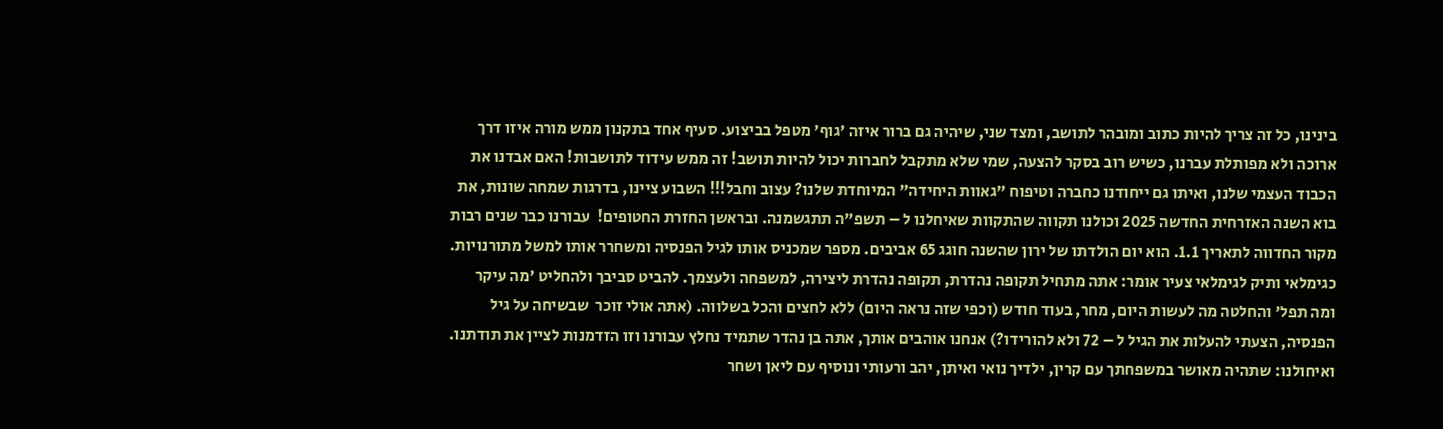בינינו, כל זה צריך להיות כתוב ומובהר לתושב, ומצד שני, שיהיה גם ברור איזה 'גוף' מטפל בביצוע. סעיף אחד בתקנון ממש מורה איזו דרך ארוכה ולא מפותלת עברנו, כשיש רוב בסקר להצעה, שמי שלא מתקבל לחברות יכול להיות תושב! זה ממש עידוד לתושבות! האם אבדנו את הכבוד העצמי שלנו, ואיתו גם ייחודנו כחברה וטיפוח "גאוות היחידה" המיוחדת שלנו? עצוב וחבל!!! השבוע ציינו, בדרגות שמחה שונות, את בוא השנה האזרחית החדשה 2025 וכולנו תקווה שהתקוות שאיחלנו ל – תשפ"ה תתגשמנה. ובראשן החזרת החטופים!  עבורנו כבר שנים רבות מקור החדווה לתאריך 1.1. הוא יום הולדתו של ירון שהשנה חוגג 65 אביבים. מספר שמכניס אותו לגיל הפנסיה ומשחרר אותו למשל מתורנויות. כגימלאי ותיק לגימלאי צעיר אומר: אתה מתחיל תקופה נהדרת, תקופה נהדרת ליצירה, למשפחה ולעצמך. להביט סביבך ולהחליט 'מה עיקר ומה תפל' והחלטה מה לעשות היום, מחר, בעוד חודש (וכפי שזה נראה היום) ללא לחצים והכל בשלווה. (אתה אולי זוכר  שבשיחה על גיל הפנסיה, הצעתי להעלות את הגיל ל – 72 ולא להורידו?) אנחנו אוהבים אותך, אתה בן נהדר שתמיד נחלץ עבורנו וזו הזדמנות לציין את תודתנו. ואיחולנו: שתהיה מאושר במשפחתך עם קרין, ילדיך נואי ואיתן, יהב ורעותי ונוסיף עם ליאן ושחר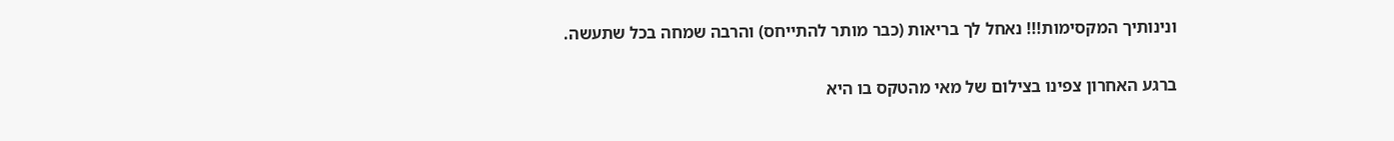ונינותיך המקסימות!!! נאחל לך בריאות (כבר מותר להתייחס) והרבה שמחה בכל שתעשה.

ברגע האחרון צפינו בצילום של מאי מהטקס בו היא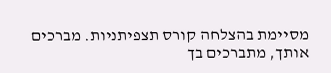מסיימת בהצלחה קורס תצפיתניות. מברכים אותך, מתברכים בך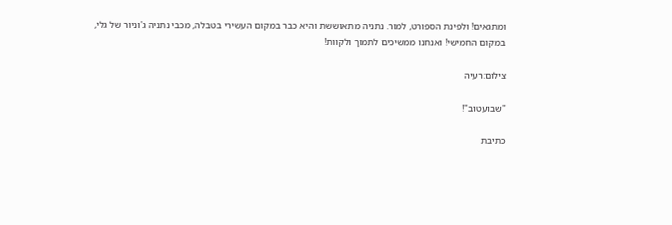ומתגאים! ולפינת הספורט, למור. נתניה מתאוששת והיא כבר במקום העשירי בטבלה, מכבי נתניה ג'וניור של גלי, במקום החמישי! ואנחנו ממשיכים לתמוך ולקוות!

צילום:רעיה

"שבועטוב"!

כתיבת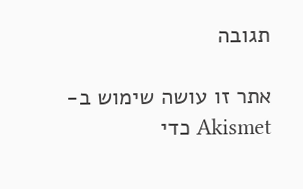תגובה

אתר זו עושה שימוש ב-Akismet כדי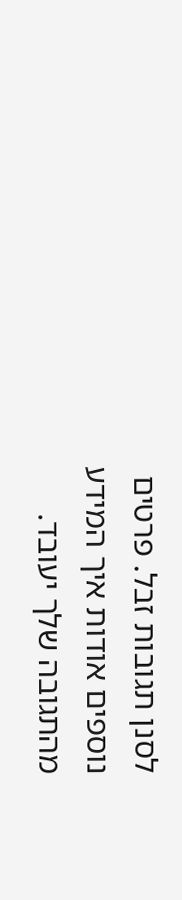לסנן תגובות זבל. פרטים נוספים אודות איך המידע מהתגובה שלך יעובד.